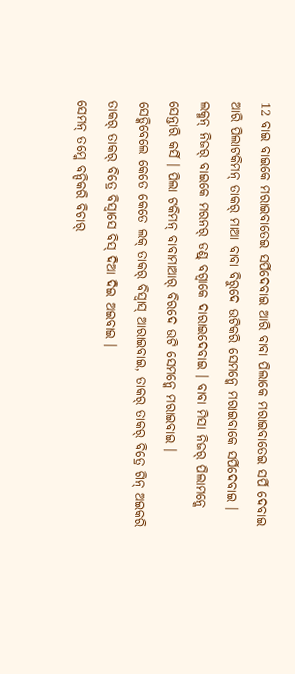12 ବାଇ ବାଇକେ ମରାଇବାତେଇ ସର୍ପିଦେବାଇ ଆରି ବାବା ପିଲାକେ ମରାଇବାତେଇ ସର୍ପି ଦେବାଇ ଆରି ପିଲାଟକିମନ୍ ତାକର୍ ମାଆ ବାବା ବିରୁଦେ ଉଟିକରି ସେମନ୍କେ ମରାଇବାକେ ସର୍ପିଦେବାଇ ।
ଲକ୍ମନ୍ ନିଜର୍ ବାଇକେ ମରନର୍ ଡଣ୍ଡ୍ ବଗ୍ବାକେ ଦାରାଇଦେବାଇ । ବାବା ମିସା ନିଜର୍ ପିଲାମନ୍କେ ସେନ୍ତାରି କର୍ସି । ପିଲା ଟକିମନ୍ ବାବାମାଆର୍ ବିରଦେ ଉଟି ସେମନ୍କେ ମରାଇବାଇ ।
ସେଡ୍କିବେଲେ କେତେ କେତେ ଲକ୍ ତାକର୍ ବିସ୍ବାସ୍ ଆରାଇବାଇ, ତାକର୍ ତାକର୍ ବିତ୍ରେ ଗିନ୍ ଅଇକରି ତାକର୍ ତାକର୍ ବିତ୍ରେ ବିସ୍ବାସେ ବିସ୍ ଦିଆ ଦିଇ ଅଇବାଇ ।
ସେମନ୍ ତମ୍କେ ବନ୍ଦିକରି ବିଚାର୍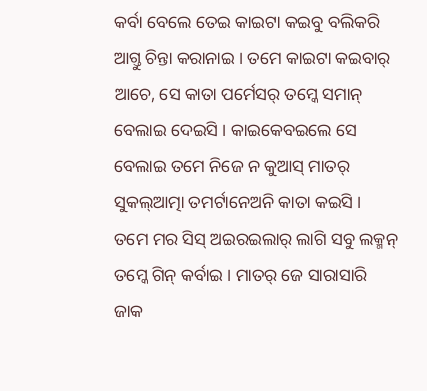କର୍ବା ବେଲେ ତେଇ କାଇଟା କଇବୁ ବଲିକରି ଆଗ୍ତୁ ଚିନ୍ତା କରାନାଇ । ତମେ କାଇଟା କଇବାର୍ ଆଚେ, ସେ କାତା ପର୍ମେସର୍ ତମ୍କେ ସମାନ୍ ବେଲାଇ ଦେଇସି । କାଇକେବଇଲେ ସେ ବେଲାଇ ତମେ ନିଜେ ନ କୁଆସ୍ ମାତର୍ ସୁକଲ୍ଆତ୍ମା ତମର୍ଟାନେଅନି କାତା କଇସି ।
ତମେ ମର ସିସ୍ ଅଇରଇଲାର୍ ଲାଗି ସବୁ ଲକ୍ମନ୍ ତମ୍କେ ଗିନ୍ କର୍ବାଇ । ମାତର୍ ଜେ ସାରାସାରି ଜାକ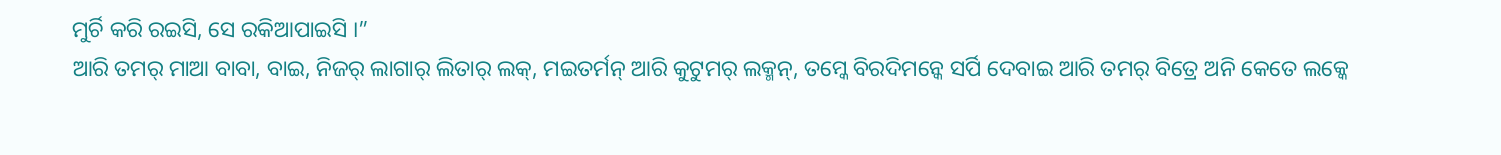ମୁର୍ଚି କରି ରଇସି, ସେ ରକିଆପାଇସି ।”
ଆରି ତମର୍ ମାଆ ବାବା, ବାଇ, ନିଜର୍ ଲାଗାର୍ ଲିତାର୍ ଲକ୍, ମଇତର୍ମନ୍ ଆରି କୁଟୁମର୍ ଲକ୍ମନ୍, ତମ୍କେ ବିରଦିମନ୍କେ ସର୍ପି ଦେବାଇ ଆରି ତମର୍ ବିତ୍ରେ ଅନି କେତେ ଲକ୍କେ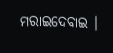ମରାଇଦେବାଇ ।